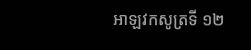អាឡវកសូត្រទី ១២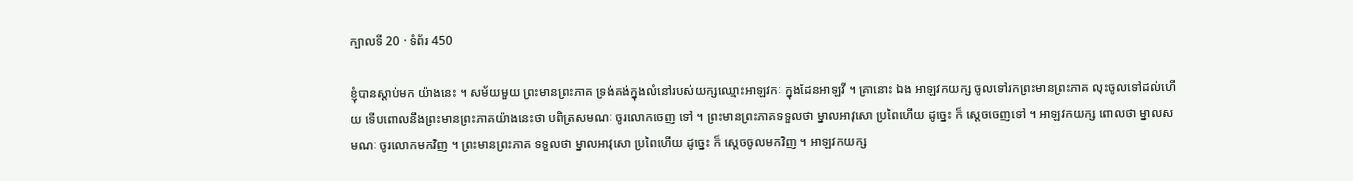ក្បាលទី 20 · ទំព័រ 450

ខ្ញុំបានស្តាប់មក យ៉ាងនេះ ។ សម័យមួយ ព្រះមានព្រះភាគ ទ្រង់គង់ក្នុងលំនៅរបស់យក្សឈ្មោះអាឡវកៈ ក្នុងដែនអាឡវី ។ គ្រានោះ ឯង អាឡវកយក្ស ចូលទៅរកព្រះមានព្រះភាគ លុះចូលទៅដល់ហើយ ទើបពោលនឹងព្រះមានព្រះភាគយ៉ាងនេះថា បពិត្រសមណៈ ចូរលោកចេញ ទៅ ។ ព្រះមានព្រះភាគទទួលថា ម្នាលអាវុសោ ប្រពៃហើយ ដូច្នេះ ក៏ ស្តេចចេញទៅ ។ អាឡវកយក្ស ពោលថា ម្នាលសមណៈ ចូរលោកមកវិញ ។ ព្រះមានព្រះភាគ ទទួលថា ម្នាលអាវុសោ ប្រពៃហើយ ដូច្នេះ ក៏ ស្តេចចូលមកវិញ ។ អាឡវកយក្ស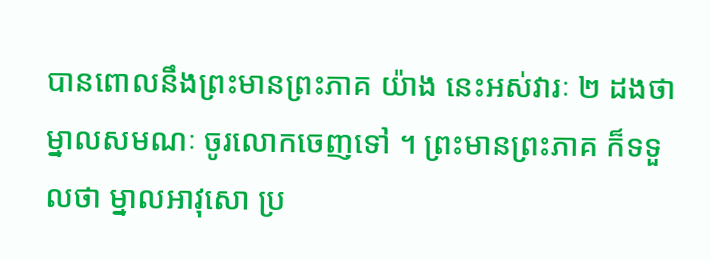បានពោលនឹងព្រះមានព្រះភាគ យ៉ាង នេះអស់វារៈ ២ ដងថា ម្នាលសមណៈ ចូរលោកចេញទៅ ។ ព្រះមានព្រះភាគ ក៏ទទួលថា ម្នាលអាវុសោ ប្រ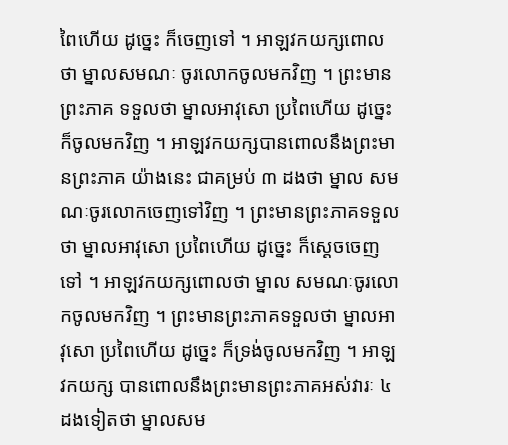ពៃហើយ ដូច្នេះ ក៏ចេញទៅ ។ អាឡវកយក្សពោលថា ម្នាលសមណៈ ចូរលោកចូលមកវិញ ។ ព្រះមានព្រះភាគ ទទួលថា ម្នាលអាវុសោ ប្រពៃហើយ ដូច្នេះ ក៏ចូលមកវិញ ។ អាឡវកយក្សបានពោលនឹងព្រះមានព្រះភាគ យ៉ាងនេះ ជាគម្រប់ ៣ ដងថា ម្នាល សមណៈចូរលោកចេញទៅវិញ ។ ព្រះមានព្រះភាគទទួលថា ម្នាលអាវុសោ ប្រពៃហើយ ដូច្នេះ ក៏ស្តេចចេញទៅ ។ អាឡវកយក្សពោលថា ម្នាល សមណៈចូរលោកចូលមកវិញ ។ ព្រះមានព្រះភាគទទួលថា ម្នាលអាវុសោ ប្រពៃហើយ ដូច្នេះ ក៏ទ្រង់ចូលមកវិញ ។ អាឡវកយក្ស បានពោលនឹងព្រះមានព្រះភាគអស់វារៈ ៤ ដងទៀតថា ម្នាលសម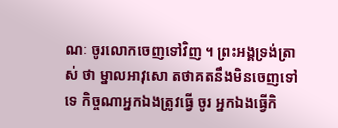ណៈ ចូរលោកចេញទៅវិញ ។ ព្រះអង្គទ្រង់ត្រាស់ ថា ម្នាលអាវុសោ តថាគតនឹងមិនចេញទៅទេ កិច្ចណាអ្នកឯងត្រូវធ្វើ ចូរ អ្នកឯងធ្វើកិ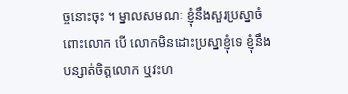ច្ចនោះចុះ ។ ម្នាលសមណៈ ខ្ញុំនឹងសួរប្រស្នាចំពោះលោក បើ លោកមិនដោះប្រស្នាខ្ញុំទេ ខ្ញុំនឹងបន្សាត់ចិត្តលោក ឬវះហ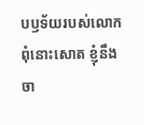បឫទ័យរបស់លោក ពុំនោះសោត ខ្ញុំនឹងចា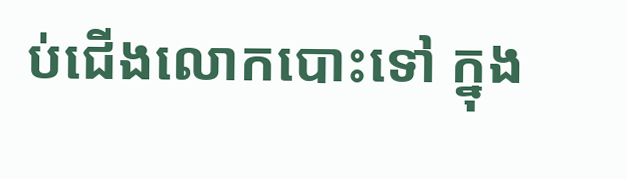ប់ជើងលោកបោះទៅ ក្នុង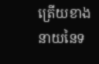ត្រើយខាងនាយនៃទ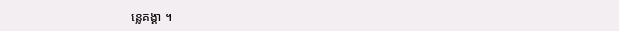ន្លេគង្គា ។